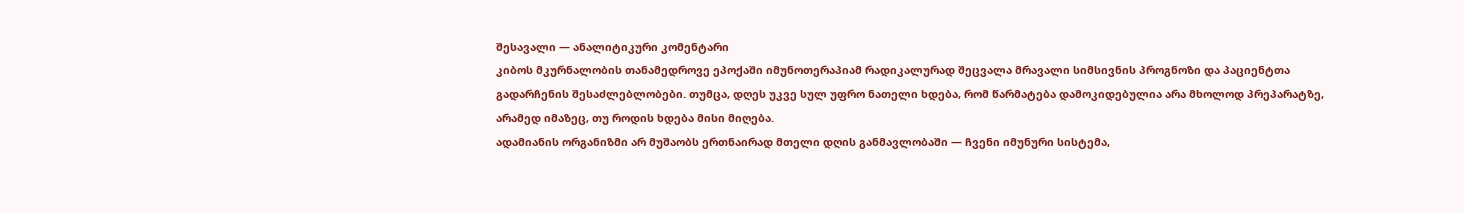შესავალი — ანალიტიკური კომენტარი
კიბოს მკურნალობის თანამედროვე ეპოქაში იმუნოთერაპიამ რადიკალურად შეცვალა მრავალი სიმსივნის პროგნოზი და პაციენტთა გადარჩენის შესაძლებლობები. თუმცა, დღეს უკვე სულ უფრო ნათელი ხდება, რომ წარმატება დამოკიდებულია არა მხოლოდ პრეპარატზე, არამედ იმაზეც, თუ როდის ხდება მისი მიღება.
ადამიანის ორგანიზმი არ მუშაობს ერთნაირად მთელი დღის განმავლობაში — ჩვენი იმუნური სისტემა,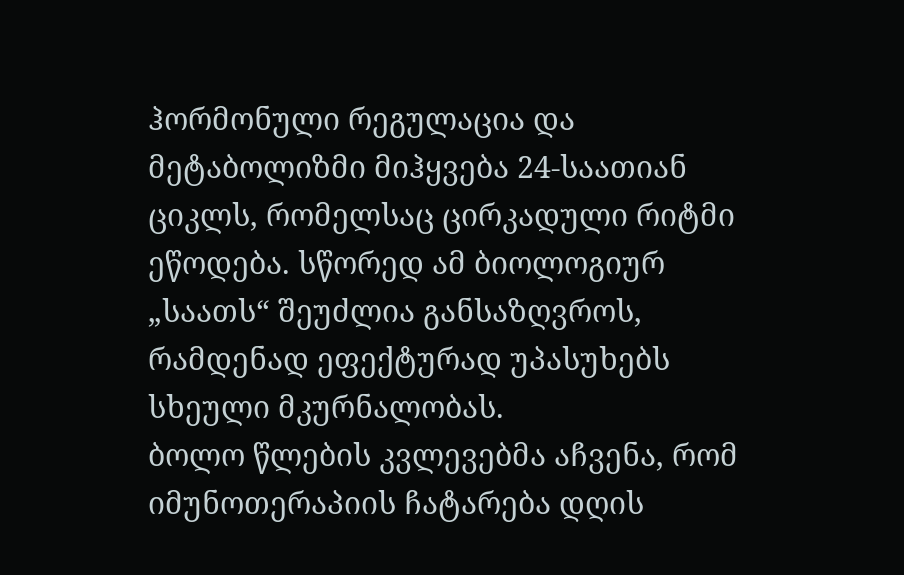ჰორმონული რეგულაცია და მეტაბოლიზმი მიჰყვება 24-საათიან ციკლს, რომელსაც ცირკადული რიტმი ეწოდება. სწორედ ამ ბიოლოგიურ „საათს“ შეუძლია განსაზღვროს, რამდენად ეფექტურად უპასუხებს სხეული მკურნალობას.
ბოლო წლების კვლევებმა აჩვენა, რომ იმუნოთერაპიის ჩატარება დღის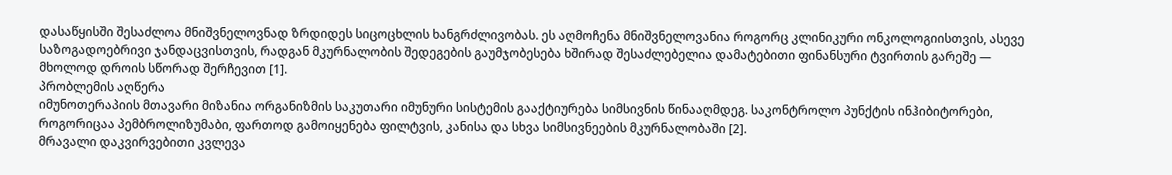დასაწყისში შესაძლოა მნიშვნელოვნად ზრდიდეს სიცოცხლის ხანგრძლივობას. ეს აღმოჩენა მნიშვნელოვანია როგორც კლინიკური ონკოლოგიისთვის, ასევე საზოგადოებრივი ჯანდაცვისთვის, რადგან მკურნალობის შედეგების გაუმჯობესება ხშირად შესაძლებელია დამატებითი ფინანსური ტვირთის გარეშე — მხოლოდ დროის სწორად შერჩევით [1].
პრობლემის აღწერა
იმუნოთერაპიის მთავარი მიზანია ორგანიზმის საკუთარი იმუნური სისტემის გააქტიურება სიმსივნის წინააღმდეგ. საკონტროლო პუნქტის ინჰიბიტორები, როგორიცაა პემბროლიზუმაბი, ფართოდ გამოიყენება ფილტვის, კანისა და სხვა სიმსივნეების მკურნალობაში [2].
მრავალი დაკვირვებითი კვლევა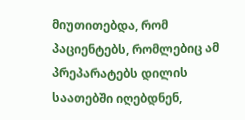მიუთითებდა, რომ პაციენტებს, რომლებიც ამ პრეპარატებს დილის საათებში იღებდნენ,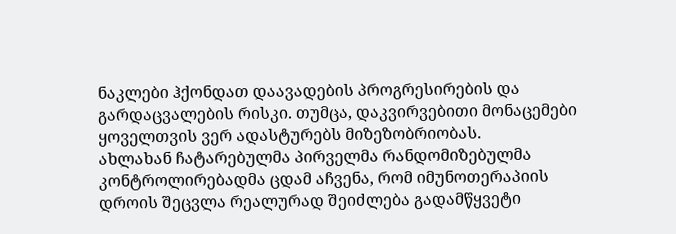ნაკლები ჰქონდათ დაავადების პროგრესირების და გარდაცვალების რისკი. თუმცა, დაკვირვებითი მონაცემები ყოველთვის ვერ ადასტურებს მიზეზობრიობას.
ახლახან ჩატარებულმა პირველმა რანდომიზებულმა კონტროლირებადმა ცდამ აჩვენა, რომ იმუნოთერაპიის დროის შეცვლა რეალურად შეიძლება გადამწყვეტი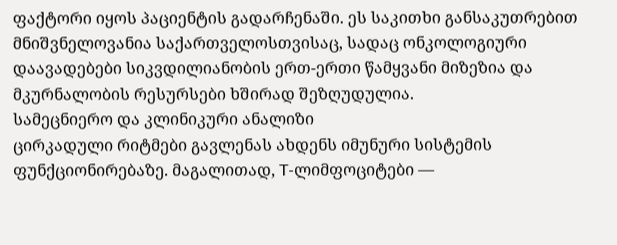ფაქტორი იყოს პაციენტის გადარჩენაში. ეს საკითხი განსაკუთრებით მნიშვნელოვანია საქართველოსთვისაც, სადაც ონკოლოგიური დაავადებები სიკვდილიანობის ერთ-ერთი წამყვანი მიზეზია და მკურნალობის რესურსები ხშირად შეზღუდულია.
სამეცნიერო და კლინიკური ანალიზი
ცირკადული რიტმები გავლენას ახდენს იმუნური სისტემის ფუნქციონირებაზე. მაგალითად, T-ლიმფოციტები —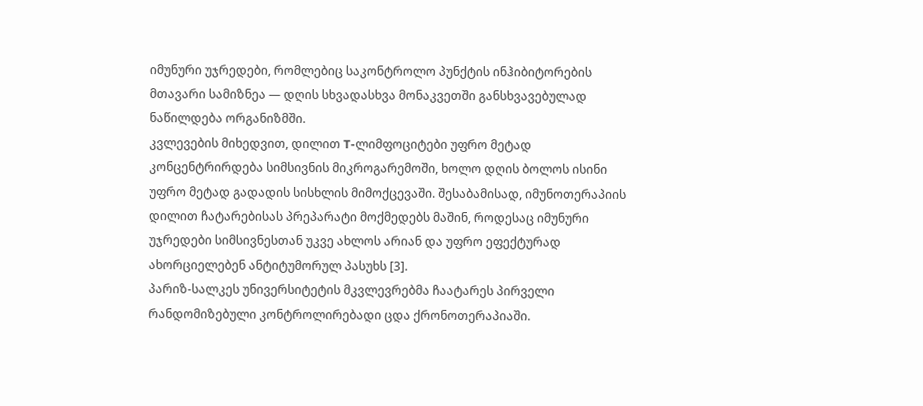იმუნური უჯრედები, რომლებიც საკონტროლო პუნქტის ინჰიბიტორების მთავარი სამიზნეა — დღის სხვადასხვა მონაკვეთში განსხვავებულად ნაწილდება ორგანიზმში.
კვლევების მიხედვით, დილით T-ლიმფოციტები უფრო მეტად კონცენტრირდება სიმსივნის მიკროგარემოში, ხოლო დღის ბოლოს ისინი უფრო მეტად გადადის სისხლის მიმოქცევაში. შესაბამისად, იმუნოთერაპიის დილით ჩატარებისას პრეპარატი მოქმედებს მაშინ, როდესაც იმუნური უჯრედები სიმსივნესთან უკვე ახლოს არიან და უფრო ეფექტურად ახორციელებენ ანტიტუმორულ პასუხს [3].
პარიზ-სალკეს უნივერსიტეტის მკვლევრებმა ჩაატარეს პირველი რანდომიზებული კონტროლირებადი ცდა ქრონოთერაპიაში.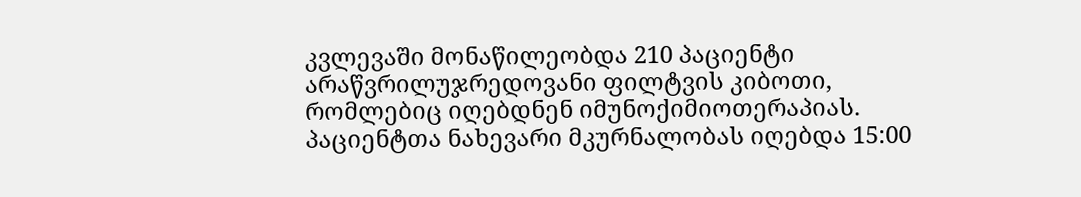კვლევაში მონაწილეობდა 210 პაციენტი არაწვრილუჯრედოვანი ფილტვის კიბოთი, რომლებიც იღებდნენ იმუნოქიმიოთერაპიას. პაციენტთა ნახევარი მკურნალობას იღებდა 15:00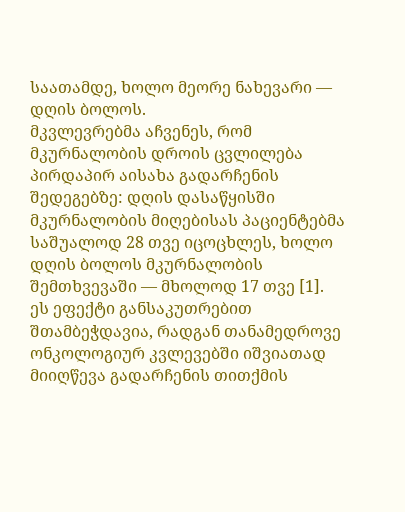საათამდე, ხოლო მეორე ნახევარი — დღის ბოლოს.
მკვლევრებმა აჩვენეს, რომ მკურნალობის დროის ცვლილება პირდაპირ აისახა გადარჩენის შედეგებზე: დღის დასაწყისში მკურნალობის მიღებისას პაციენტებმა საშუალოდ 28 თვე იცოცხლეს, ხოლო დღის ბოლოს მკურნალობის შემთხვევაში — მხოლოდ 17 თვე [1].
ეს ეფექტი განსაკუთრებით შთამბეჭდავია, რადგან თანამედროვე ონკოლოგიურ კვლევებში იშვიათად მიიღწევა გადარჩენის თითქმის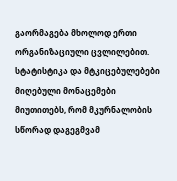გაორმაგება მხოლოდ ერთი ორგანიზაციული ცვლილებით.
სტატისტიკა და მტკიცებულებები
მიღებული მონაცემები მიუთითებს, რომ მკურნალობის სწორად დაგეგმვამ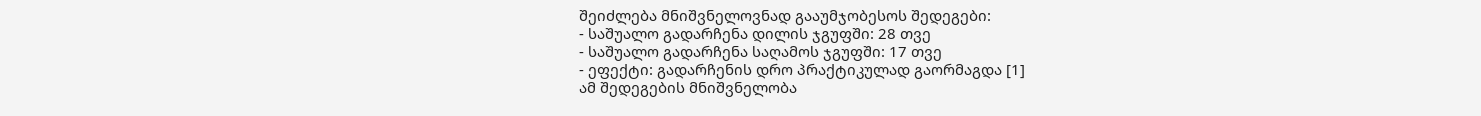შეიძლება მნიშვნელოვნად გააუმჯობესოს შედეგები:
- საშუალო გადარჩენა დილის ჯგუფში: 28 თვე
- საშუალო გადარჩენა საღამოს ჯგუფში: 17 თვე
- ეფექტი: გადარჩენის დრო პრაქტიკულად გაორმაგდა [1]
ამ შედეგების მნიშვნელობა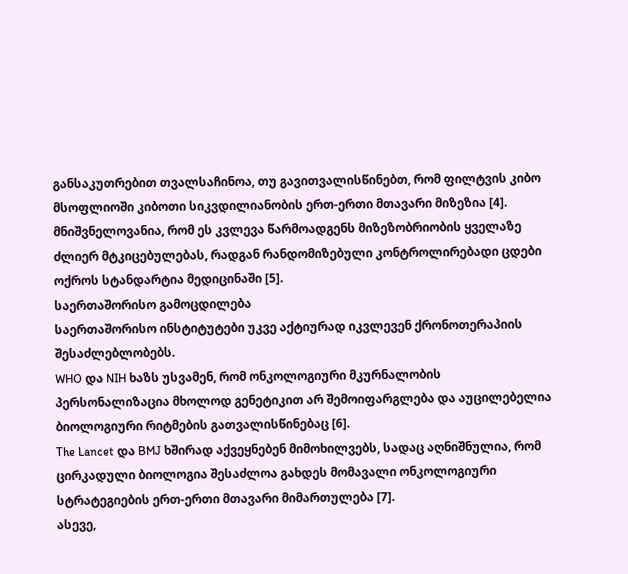განსაკუთრებით თვალსაჩინოა, თუ გავითვალისწინებთ, რომ ფილტვის კიბო მსოფლიოში კიბოთი სიკვდილიანობის ერთ-ერთი მთავარი მიზეზია [4].
მნიშვნელოვანია, რომ ეს კვლევა წარმოადგენს მიზეზობრიობის ყველაზე ძლიერ მტკიცებულებას, რადგან რანდომიზებული კონტროლირებადი ცდები ოქროს სტანდარტია მედიცინაში [5].
საერთაშორისო გამოცდილება
საერთაშორისო ინსტიტუტები უკვე აქტიურად იკვლევენ ქრონოთერაპიის შესაძლებლობებს.
WHO და NIH ხაზს უსვამენ, რომ ონკოლოგიური მკურნალობის პერსონალიზაცია მხოლოდ გენეტიკით არ შემოიფარგლება და აუცილებელია ბიოლოგიური რიტმების გათვალისწინებაც [6].
The Lancet და BMJ ხშირად აქვეყნებენ მიმოხილვებს, სადაც აღნიშნულია, რომ ცირკადული ბიოლოგია შესაძლოა გახდეს მომავალი ონკოლოგიური სტრატეგიების ერთ-ერთი მთავარი მიმართულება [7].
ასევე,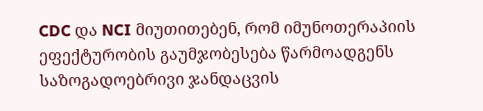CDC და NCI მიუთითებენ, რომ იმუნოთერაპიის ეფექტურობის გაუმჯობესება წარმოადგენს საზოგადოებრივი ჯანდაცვის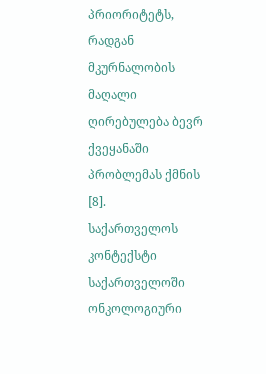პრიორიტეტს, რადგან მკურნალობის მაღალი ღირებულება ბევრ ქვეყანაში პრობლემას ქმნის [8].
საქართველოს კონტექსტი
საქართველოში ონკოლოგიური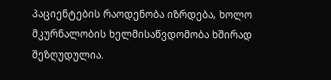პაციენტების რაოდენობა იზრდება, ხოლო მკურნალობის ხელმისაწვდომობა ხშირად შეზღუდულია.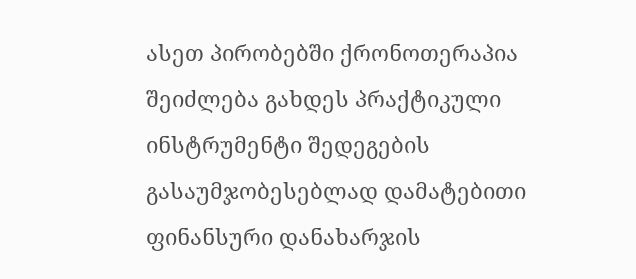ასეთ პირობებში ქრონოთერაპია შეიძლება გახდეს პრაქტიკული ინსტრუმენტი შედეგების გასაუმჯობესებლად დამატებითი ფინანსური დანახარჯის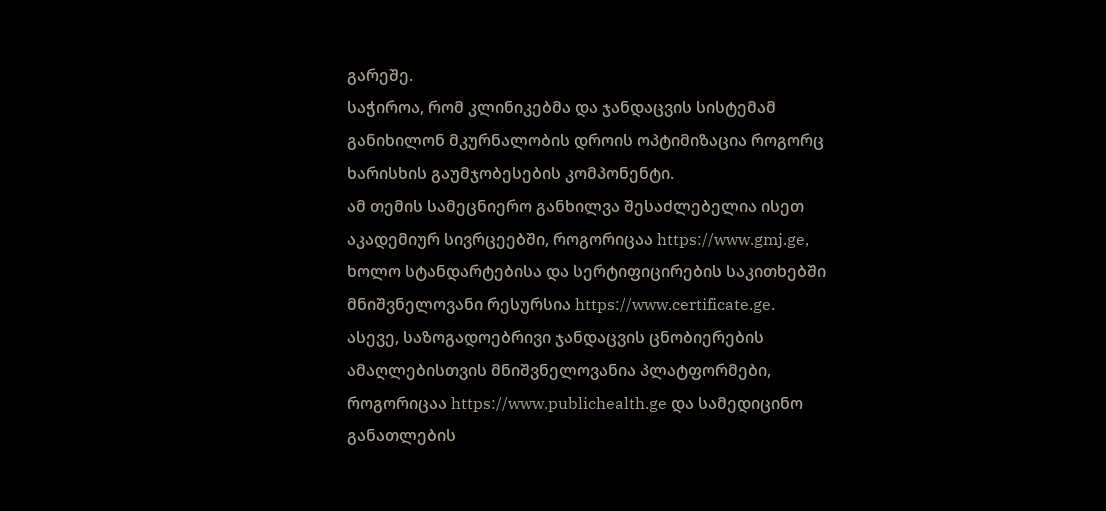გარეშე.
საჭიროა, რომ კლინიკებმა და ჯანდაცვის სისტემამ განიხილონ მკურნალობის დროის ოპტიმიზაცია როგორც ხარისხის გაუმჯობესების კომპონენტი.
ამ თემის სამეცნიერო განხილვა შესაძლებელია ისეთ აკადემიურ სივრცეებში, როგორიცაა https://www.gmj.ge, ხოლო სტანდარტებისა და სერტიფიცირების საკითხებში მნიშვნელოვანი რესურსია https://www.certificate.ge.
ასევე, საზოგადოებრივი ჯანდაცვის ცნობიერების ამაღლებისთვის მნიშვნელოვანია პლატფორმები, როგორიცაა https://www.publichealth.ge და სამედიცინო განათლების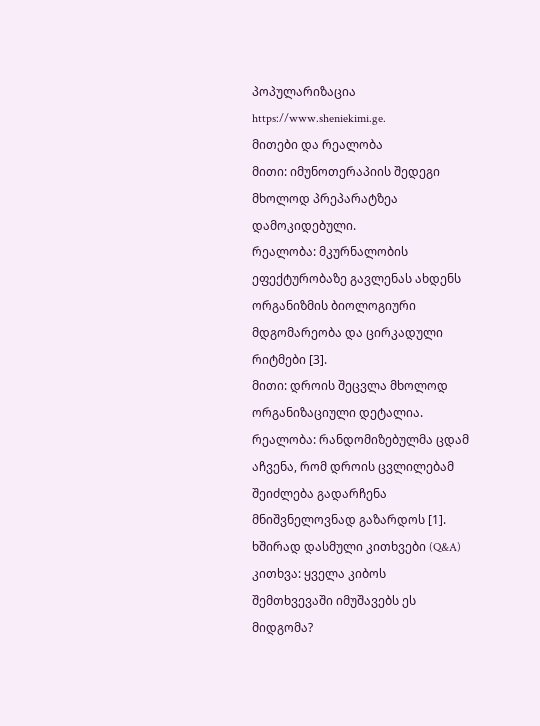პოპულარიზაცია https://www.sheniekimi.ge.
მითები და რეალობა
მითი: იმუნოთერაპიის შედეგი მხოლოდ პრეპარატზეა დამოკიდებული.
რეალობა: მკურნალობის ეფექტურობაზე გავლენას ახდენს ორგანიზმის ბიოლოგიური მდგომარეობა და ცირკადული რიტმები [3].
მითი: დროის შეცვლა მხოლოდ ორგანიზაციული დეტალია.
რეალობა: რანდომიზებულმა ცდამ აჩვენა, რომ დროის ცვლილებამ შეიძლება გადარჩენა მნიშვნელოვნად გაზარდოს [1].
ხშირად დასმული კითხვები (Q&A)
კითხვა: ყველა კიბოს შემთხვევაში იმუშავებს ეს მიდგომა?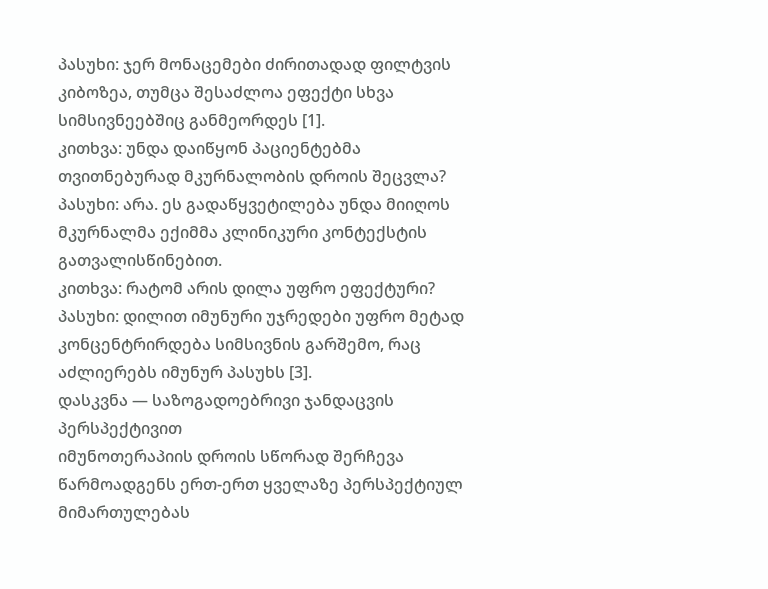პასუხი: ჯერ მონაცემები ძირითადად ფილტვის კიბოზეა, თუმცა შესაძლოა ეფექტი სხვა სიმსივნეებშიც განმეორდეს [1].
კითხვა: უნდა დაიწყონ პაციენტებმა თვითნებურად მკურნალობის დროის შეცვლა?
პასუხი: არა. ეს გადაწყვეტილება უნდა მიიღოს მკურნალმა ექიმმა კლინიკური კონტექსტის გათვალისწინებით.
კითხვა: რატომ არის დილა უფრო ეფექტური?
პასუხი: დილით იმუნური უჯრედები უფრო მეტად კონცენტრირდება სიმსივნის გარშემო, რაც აძლიერებს იმუნურ პასუხს [3].
დასკვნა — საზოგადოებრივი ჯანდაცვის პერსპექტივით
იმუნოთერაპიის დროის სწორად შერჩევა წარმოადგენს ერთ-ერთ ყველაზე პერსპექტიულ მიმართულებას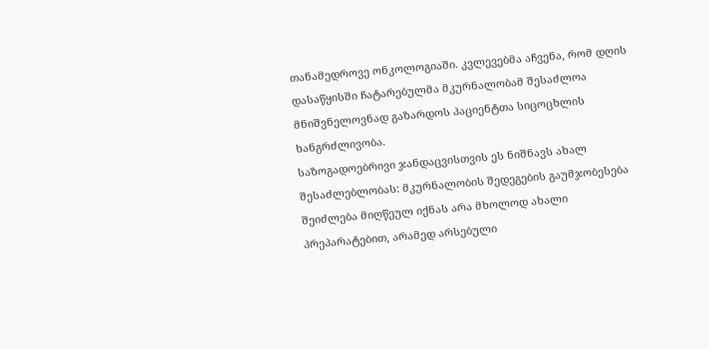თანამედროვე ონკოლოგიაში. კვლევებმა აჩვენა, რომ დღის დასაწყისში ჩატარებულმა მკურნალობამ შესაძლოა მნიშვნელოვნად გაზარდოს პაციენტთა სიცოცხლის ხანგრძლივობა.
საზოგადოებრივი ჯანდაცვისთვის ეს ნიშნავს ახალ შესაძლებლობას: მკურნალობის შედეგების გაუმჯობესება შეიძლება მიღწეულ იქნას არა მხოლოდ ახალი პრეპარატებით, არამედ არსებული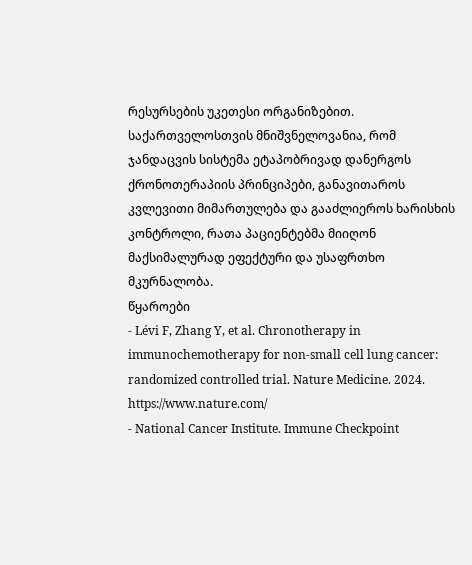რესურსების უკეთესი ორგანიზებით.
საქართველოსთვის მნიშვნელოვანია, რომ ჯანდაცვის სისტემა ეტაპობრივად დანერგოს ქრონოთერაპიის პრინციპები, განავითაროს კვლევითი მიმართულება და გააძლიეროს ხარისხის კონტროლი, რათა პაციენტებმა მიიღონ მაქსიმალურად ეფექტური და უსაფრთხო მკურნალობა.
წყაროები
- Lévi F, Zhang Y, et al. Chronotherapy in immunochemotherapy for non-small cell lung cancer: randomized controlled trial. Nature Medicine. 2024. https://www.nature.com/
- National Cancer Institute. Immune Checkpoint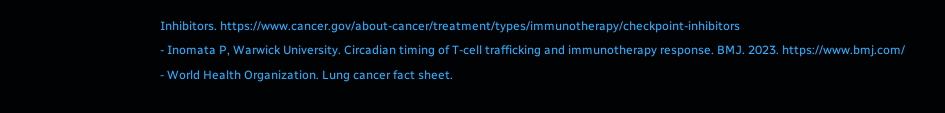Inhibitors. https://www.cancer.gov/about-cancer/treatment/types/immunotherapy/checkpoint-inhibitors
- Inomata P, Warwick University. Circadian timing of T-cell trafficking and immunotherapy response. BMJ. 2023. https://www.bmj.com/
- World Health Organization. Lung cancer fact sheet.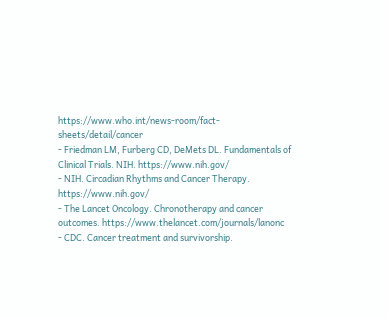https://www.who.int/news-room/fact-sheets/detail/cancer
- Friedman LM, Furberg CD, DeMets DL. Fundamentals of Clinical Trials. NIH. https://www.nih.gov/
- NIH. Circadian Rhythms and Cancer Therapy. https://www.nih.gov/
- The Lancet Oncology. Chronotherapy and cancer outcomes. https://www.thelancet.com/journals/lanonc
- CDC. Cancer treatment and survivorship.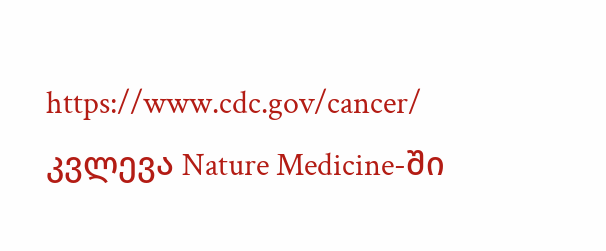https://www.cdc.gov/cancer/
კვლევა Nature Medicine-ში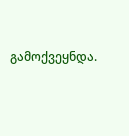გამოქვეყნდა.